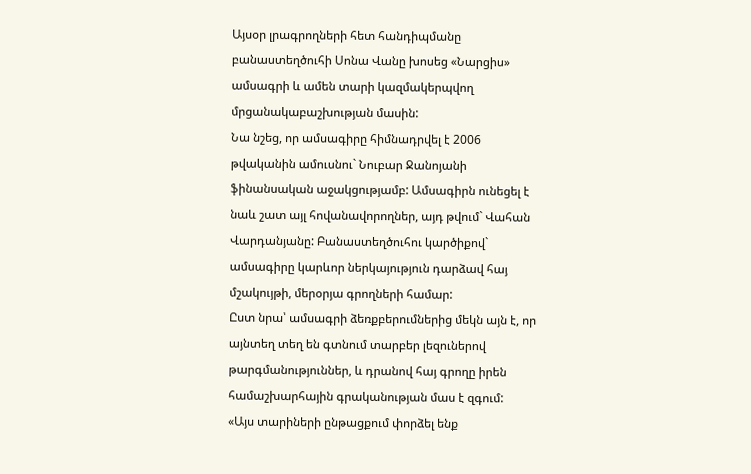Այսօր լրագրողների հետ հանդիպմանը բանաստեղծուհի Սոնա Վանը խոսեց «Նարցիս» ամսագրի և ամեն տարի կազմակերպվող մրցանակաբաշխության մասին:
Նա նշեց, որ ամսագիրը հիմնադրվել է 2006 թվականին ամուսնու` Նուբար Ջանոյանի ֆինանսական աջակցությամբ: Ամսագիրն ունեցել է նաև շատ այլ հովանավորողներ, այդ թվում` Վահան Վարդանյանը: Բանաստեղծուհու կարծիքով` ամսագիրը կարևոր ներկայություն դարձավ հայ մշակույթի, մերօրյա գրողների համար:
Ըստ նրա՝ ամսագրի ձեռքբերումներից մեկն այն է, որ այնտեղ տեղ են գտնում տարբեր լեզուներով թարգմանություններ, և դրանով հայ գրողը իրեն համաշխարհային գրականության մաս է զգում:
«Այս տարիների ընթացքում փորձել ենք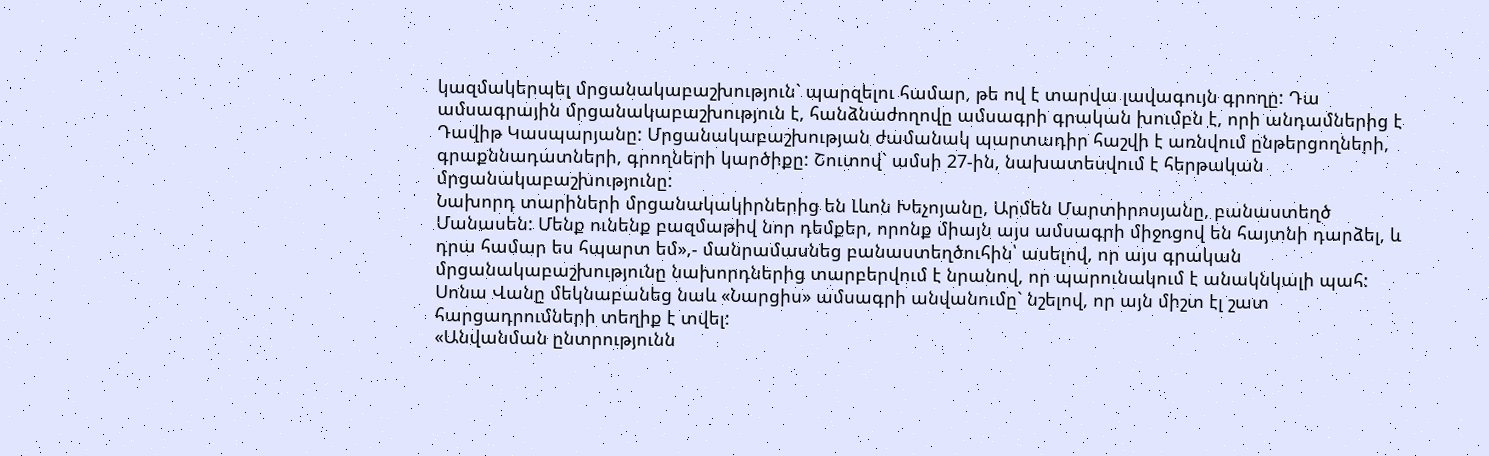կազմակերպել մրցանակաբաշխություն` պարզելու համար, թե ով է տարվա լավագույն գրողը: Դա ամսագրային մրցանակաբաշխություն է, հանձնաժողովը ամսագրի գրական խումբն է, որի անդամներից է Դավիթ Կասպարյանը: Մրցանակաբաշխության ժամանակ պարտադիր հաշվի է առնվում ընթերցողների, գրաքննադատների, գրողների կարծիքը: Շուտով` ամսի 27-ին, նախատեսվում է հերթական մրցանակաբաշխությունը:
Նախորդ տարիների մրցանակակիրներից են Լևոն Խեչոյանը, Արմեն Մարտիրոսյանը, բանաստեղծ Մանասեն: Մենք ունենք բազմաթիվ նոր դեմքեր, որոնք միայն այս ամսագրի միջոցով են հայտնի դարձել, և դրա համար ես հպարտ եմ»,- մանրամասնեց բանաստեղծուհին՝ ասելով, որ այս գրական մրցանակաբաշխությունը նախորդներից տարբերվում է նրանով, որ պարունակում է անակնկալի պահ:
Սոնա Վանը մեկնաբանեց նաև «Նարցիս» ամսագրի անվանումը` նշելով, որ այն միշտ էլ շատ հարցադրումների տեղիք է տվել:
«Անվանման ընտրությունն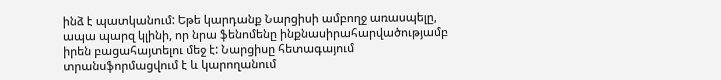ինձ է պատկանում: Եթե կարդանք Նարցիսի ամբողջ առասպելը, ապա պարզ կլինի, որ նրա ֆենոմենը ինքնասիրահարվածությամբ իրեն բացահայտելու մեջ է: Նարցիսը հետագայում տրանսֆորմացվում է և կարողանում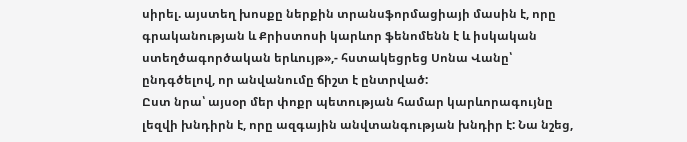սիրել. այստեղ խոսքը ներքին տրանսֆորմացիայի մասին է, որը գրականության և Քրիստոսի կարևոր ֆենոմենն է և իսկական ստեղծագործական երևույթ»,- հստակեցրեց Սոնա Վանը՝ ընդգծելով, որ անվանումը ճիշտ է ընտրված:
Ըստ նրա՝ այսօր մեր փոքր պետության համար կարևորագույնը լեզվի խնդիրն է, որը ազգային անվտանգության խնդիր է: Նա նշեց,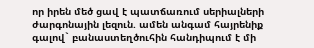որ իրեն մեծ ցավ է պատճառում սերիալների ժարգոնային լեզուն. ամեն անգամ հայրենիք գալով` բանաստեղծուհին հանդիպում է մի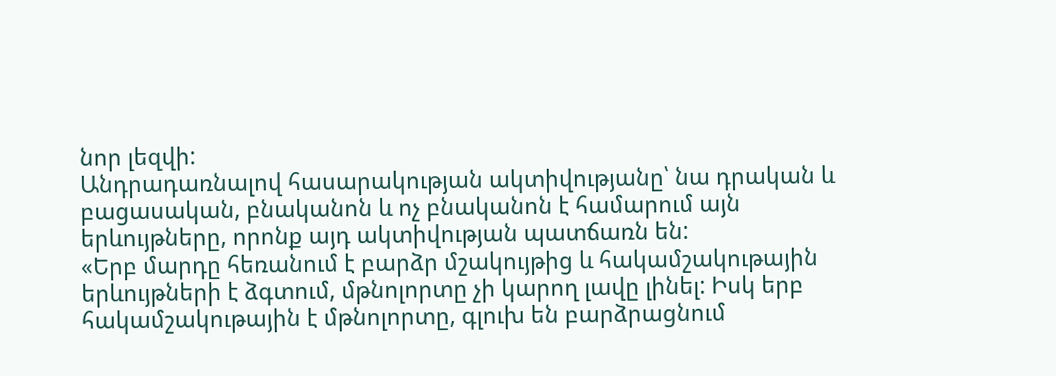նոր լեզվի:
Անդրադառնալով հասարակության ակտիվությանը՝ նա դրական և բացասական, բնականոն և ոչ բնականոն է համարում այն երևույթները, որոնք այդ ակտիվության պատճառն են:
«Երբ մարդը հեռանում է բարձր մշակույթից և հակամշակութային երևույթների է ձգտում, մթնոլորտը չի կարող լավը լինել: Իսկ երբ հակամշակութային է մթնոլորտը, գլուխ են բարձրացնում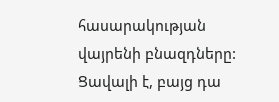հասարակության վայրենի բնազդները: Ցավալի է, բայց դա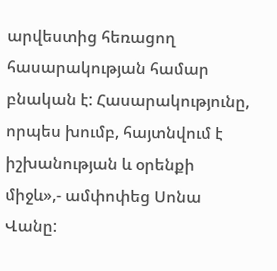արվեստից հեռացող հասարակության համար բնական է: Հասարակությունը, որպես խումբ, հայտնվում է իշխանության և օրենքի միջև»,- ամփոփեց Սոնա Վանը: